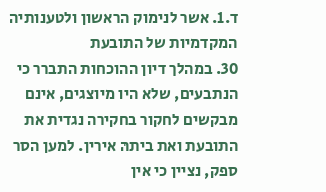ד.1. אשר לנימוק הראשון ולטענותיה המקדמיות של התובעת
30. במהלך דיון ההוכחות התברר כי הנתבעים, שלא היו מיוצגים, אינם מבקשים לחקור בחקירה נגדית את התובעת ואת ביתהּ אירין. למען הסר ספק, נציין כי אין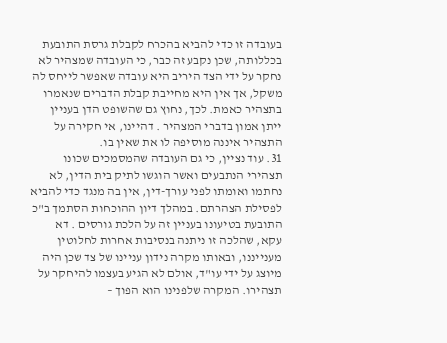בעובדה זו כדי להביא בהכרח לקבלת גרסת התובעת בכללותה, שכן נקבע זה כבר, כי העובדה שמצהיר לא נחקר על ידי הצד היריב היא עובדה שאפשר לייחס לה משקל, אך אין היא מחייבת קבלת הדברים שנאמרו בתצהיר כאמת. לכך, נחוץ גם שהשופט הדן בעניין ייתן אמון בדברי המצהיר . דהיינו, אי חקירה על התצהיר איננה מוסיפה לו את שאין בו.
31. עוד נציין, כי גם העובדה שהמסמכים שכונו תצהירי הנתבעים ואשר הוגשו לתיק בית הדין, לא נחתמו ואומתו לפני עורך-דין, אין בה מנגד כדי להביא לפסילת הצהרתם. במהלך דיון ההוכחות הסתמך ב"כ התובעת בטיעונו בעניין זה על הלכת גורסים . דא עקא, שהלכה זו ניתנה בנסיבות אחרות לחלוטין מענייננו, ובאותו מקרה נידון עניינו של צד שכן היה מיוצג על ידי עו"ד, אולם לא הגיע בעצמו להיחקר על תצהירו. המקרה שלפנינו הוא הפוך –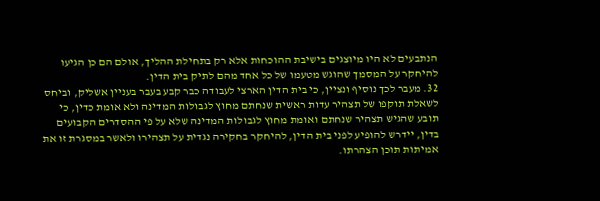הנתבעים לא היו מיוצגים בישיבת ההוכחות אלא רק בתחילת ההליך, אולם הם כן הגיעו להיחקר על המסמך שהוגש מטעמו של כל אחד מהם לתיק בית הדין.
32. מעבר לכך נוסיף ונציין, כי בית הדין הארצי לעבודה כבר קבע בעבר בעניין אשליק, וביחס לשאלת תוקפו של תצהיר עדות ראשית שנחתם מחוץ לגבולות המדינה ולא אומת כדין, כי תובע שהגיש תצהיר שנחתם ואומת מחוץ לגבולות המדינה שלא על פי ההסדרים הקבועים בדין, יידרש להופיע לפני בית הדין, להיחקר בחקירה נגדית על תצהירו ולאשר במסגרת זו את אמיתות תוכן הצהרתו.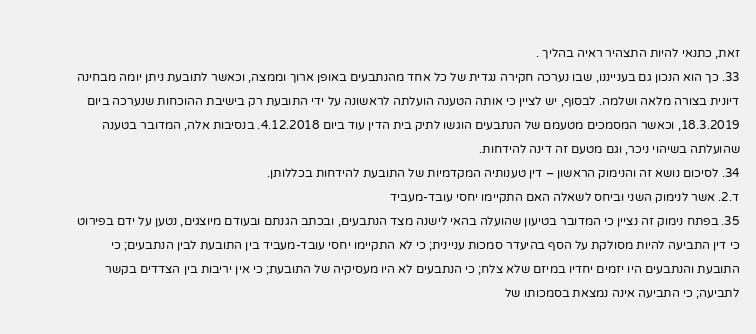זאת, כתנאי להיות התצהיר ראיה בהליך .
33. כך הוא הנכון גם בענייננו, שבו נערכה חקירה נגדית של כל אחד מהנתבעים באופן ארוך וממצה, וכאשר לתובעת ניתן יומה מבחינה דיונית בצורה מלאה ושלמה. לבסוף, יש לציין כי אותה הטענה הועלתה לראשונה על ידי התובעת רק בישיבת ההוכחות שנערכה ביום 18.3.2019, וכאשר המסמכים מטעמם של הנתבעים הוגשו לתיק בית הדין עוד ביום 4.12.2018. בנסיבות אלה, המדובר בטענה שהועלתה בשיהוי ניכר, וגם מטעם זה דינה להידחות.
34. לסיכום נושא זה והנימוק הראשון – דין טענותיה המקדמיות של התובעת להידחות בכללותן.
ד.2. אשר לנימוק השני וביחס לשאלה האם התקיימו יחסי עובד-מעביד
35. בפתח נימוק זה נציין כי המדובר בטיעון שהועלה בהאי לישנה מצד הנתבעים, ובכתב הגנתם ובעודם מיוצגים, נטען על ידם בפירוט כי דין התביעה להיות מסולקת על הסף בהיעדר סמכות עניינית; כי לא התקיימו יחסי עובד-מעביד בין התובעת לבין הנתבעים; כי התובעת והנתבעים היו יזמים יחדיו במיזם שלא צלח; כי הנתבעים לא היו מעסיקיה של התובעת; כי אין יריבות בין הצדדים בקשר לתביעה; כי התביעה אינה נמצאת בסמכותו של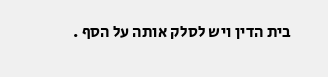בית הדין ויש לסלק אותה על הסף .